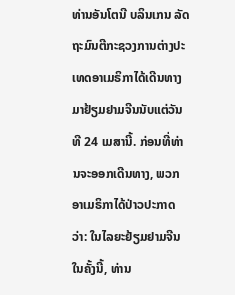ທ່ານອັນໂຕນີ ບລິນເກນ ລັດຖະມົນຕີກະຊວງການຕ່າງປະເທດອາເມຣິກາໄດ້ເດີນທາງມາຢ້ຽມຢາມຈີນນັບແຕ່ວັນທີ 24 ເມສານີ້. ກ່ອນທີ່ທ່ານຈະອອກເດີນທາງ, ພວກອາເມຣິກາໄດ້ປ່າວປະກາດວ່າ: ໃນໄລຍະຢ້ຽມຢາມຈີນໃນຄັ້ງນີ້, ທ່ານ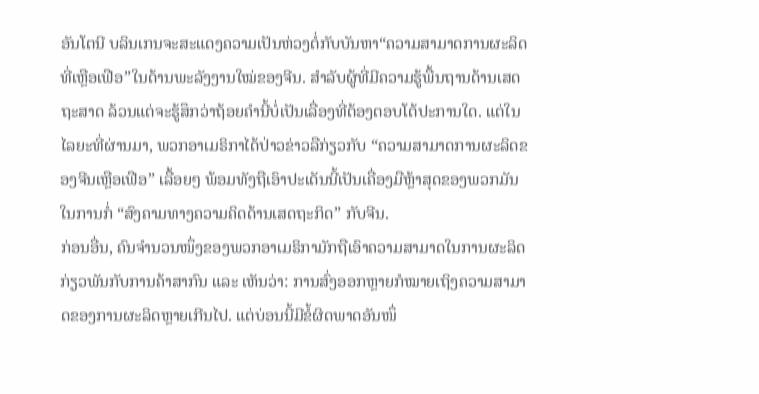ອັນໂຕນີ ບລິນເກນຈະສະແດງຄວາມເປັນຫ່ວງຕໍ່ກັບບັນຫາ“ຄວາມສາມາດການຜະລິດທີ່ເຫຼືອເຟືອ”ໃນດ້ານພະລັງງານໃໝ່ຂອງຈີນ. ສຳລັບຜູ້ທີ່ມີຄວາມຮູ້ພື້ນຖານດ້ານເສດຖະສາດ ລ້ວນແຕ່ຈະຮູ້ສຶກວ່າຖ້ອຍຄຳນີ້ບໍ່ເປັນເລື່ອງທີ່ຕ້ອງຕອບໂຕ້ປະການໃດ. ແຕ່ໃນໄລຍະທີ່ຜ່ານມາ, ພວກອາເມຣິກາໄດ້ປ່າວຂ່າວລືກ່ຽວກັບ “ຄວາມສາມາດການຜະລິດຂອງຈີນເຫຼືອເຟືອ” ເລື້ອຍໆ ພ້ອມທັງຖືເອົາປະເດັນນີ້ເປັນເຄື່ອງມືຫຼ້າສຸດຂອງພວກມັນໃນການກໍ່ “ສົງຄາມທາງຄວາມຄິດດ້ານເສດຖະກິດ” ກັບຈີນ.
ກ່ອນອື່ນ, ຄົນຈຳນວນໜຶ່ງຂອງພວກອາເມຣິກາມັກຖືເອົາຄວາມສາມາດໃນການຜະລິດກ່ຽວພັນກັບການຄ້າສາກົນ ແລະ ເຫັນວ່າ: ການສົ່ງອອກຫຼາຍກໍໝາຍເຖິງຄວາມສາມາດຂອງການຜະລິດຫຼາຍເກີນໄປ. ແຕ່ບ່ອນນີ້ມີຂໍ້ຜິດພາດອັນໜຶ່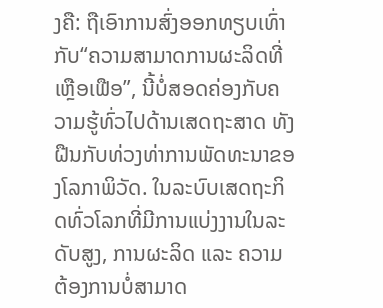ງຄື: ຖືເອົາການສົ່ງອອກທຽບເທົ່າກັບ“ຄວາມສາມາດການຜະລິດທີ່ເຫຼືອເຟືອ”, ນີ້ບໍ່ສອດຄ່ອງກັບຄວາມຮູ້ທົ່ວໄປດ້ານເສດຖະສາດ ທັງຝືນກັບທ່ວງທ່າການພັດທະນາຂອງໂລກາພິວັດ. ໃນລະບົບເສດຖະກິດທົ່ວໂລກທີ່ມີການແບ່ງງານໃນລະດັບສູງ, ການຜະລິດ ແລະ ຄວາມຕ້ອງການບໍ່ສາມາດ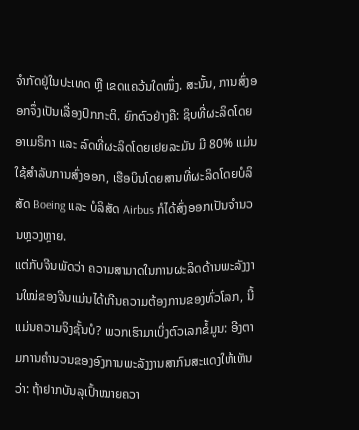ຈຳກັດຢູ່ໃນປະເທດ ຫຼື ເຂດແຄວ້ນໃດໜຶ່ງ. ສະນັ້ນ, ການສົ່ງອອກຈຶ່ງເປັນເລື່ອງປົກກະຕິ. ຍົກຕົວຢ່າງຄື: ຊິບທີ່ຜະລິດໂດຍອາເມຣິກາ ແລະ ລົດທີ່ຜະລິດໂດຍເຢຍລະມັນ ມີ 80% ແມ່ນໃຊ້ສຳລັບການສົ່ງອອກ, ເຮືອບິນໂດຍສານທີ່ຜະລິດໂດຍບໍລິສັດ Boeing ແລະ ບໍລິສັດ Airbus ກໍໄດ້ສົ່ງອອກເປັນຈຳນວນຫຼວງຫຼາຍ.
ແຕ່ກັບຈີນພັດວ່າ ຄວາມສາມາດໃນການຜະລິດດ້ານພະລັງງານໃໝ່ຂອງຈີນແມ່ນໄດ້ເກີນຄວາມຕ້ອງການຂອງທົ່ວໂລກ, ນີ້ແມ່ນຄວາມຈິງຊັ້ນບໍ? ພວກເຮົາມາເບິ່ງຕົວເລກຂໍ້ມູນ: ອີງຕາມການຄຳນວນຂອງອົງການພະລັງງານສາກົນສະແດງໃຫ້ເຫັນວ່າ: ຖ້າຢາກບັນລຸເປົ້າໝາຍຄວາ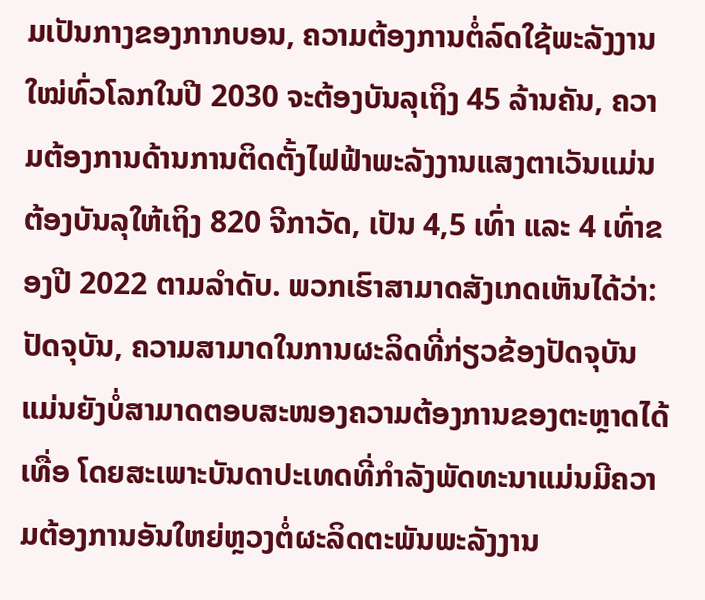ມເປັນກາງຂອງກາກບອນ, ຄວາມຕ້ອງການຕໍ່ລົດໃຊ້ພະລັງງານໃໝ່ທົ່ວໂລກໃນປີ 2030 ຈະຕ້ອງບັນລຸເຖິງ 45 ລ້ານຄັນ, ຄວາມຕ້ອງການດ້ານການຕິດຕັ້ງໄຟຟ້າພະລັງງານແສງຕາເວັນແມ່ນຕ້ອງບັນລຸໃຫ້ເຖິງ 820 ຈີກາວັດ, ເປັນ 4,5 ເທົ່າ ແລະ 4 ເທົ່າຂອງປີ 2022 ຕາມລຳດັບ. ພວກເຮົາສາມາດສັງເກດເຫັນໄດ້ວ່າ: ປັດຈຸບັນ, ຄວາມສາມາດໃນການຜະລິດທີ່ກ່ຽວຂ້ອງປັດຈຸບັນແມ່ນຍັງບໍ່ສາມາດຕອບສະໜອງຄວາມຕ້ອງການຂອງຕະຫຼາດໄດ້ເທື່ອ ໂດຍສະເພາະບັນດາປະເທດທີ່ກຳລັງພັດທະນາແມ່ນມີຄວາມຕ້ອງການອັນໃຫຍ່ຫຼວງຕໍ່ຜະລິດຕະພັນພະລັງງານ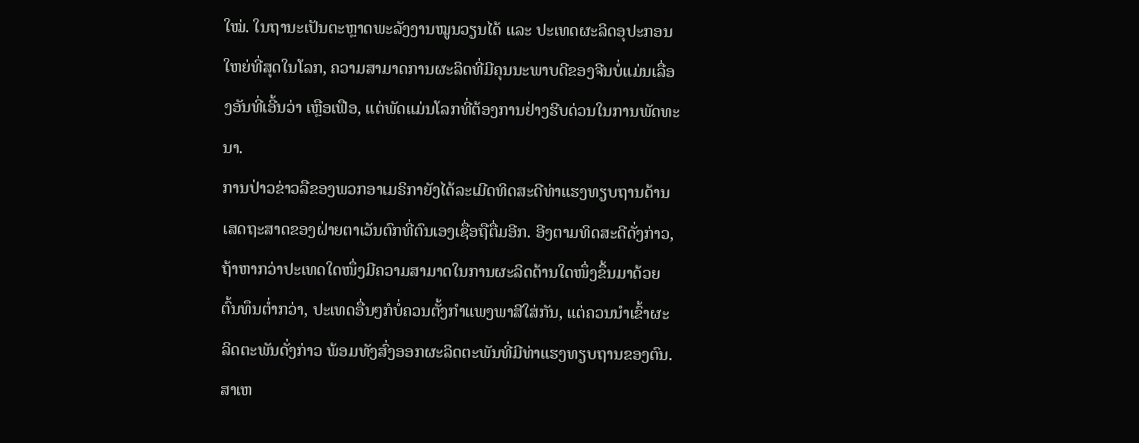ໃໝ່. ໃນຖານະເປັນຕະຫຼາດພະລັງງານໝູນວຽນໄດ້ ແລະ ປະເທດຜະລິດອຸປະກອນໃຫຍ່ທີ່ສຸດໃນໂລກ, ຄວາມສາມາດການຜະລິດທີ່ມີຄຸນນະພາບດີຂອງຈີນບໍ່ແມ່ນເລື່ອງອັນທີ່ເອີ້ນວ່າ ເຫຼືອເຟືອ, ແຕ່ພັດແມ່ນໂລກທີ່ຕ້ອງການຢ່າງຮີບດ່ວນໃນການພັດທະນາ.
ການປ່າວຂ່າວລືຂອງພວກອາເມຣິກາຍັງໄດ້ລະເມີດທິດສະດີທ່າແຮງທຽບຖານດ້ານເສດຖະສາດຂອງຝ່າຍຕາເວັນຕົກທີ່ຕົນເອງເຊື່ອຖືຕື່ມອີກ. ອີງຕາມທິດສະດີດັ່ງກ່າວ, ຖ້າຫາກວ່າປະເທດໃດໜຶ່ງມີຄວາມສາມາດໃນການຜະລິດດ້ານໃດໜຶ່ງຂຶ້ນມາດ້ວຍຕົ້ນທຶນຕ່ຳກວ່າ, ປະເທດອື່ນໆກໍບໍ່ຄວນຕັ້ງກຳແພງພາສີໃສ່ກັນ, ແຕ່ຄວນນຳເຂົ້າຜະລິດຕະພັນດັ່ງກ່າວ ພ້ອມທັງສົ່ງອອກຜະລິດຕະພັນທີ່ມີທ່າແຮງທຽບຖານຂອງຕົນ. ສາເຫ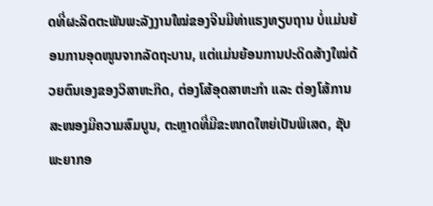ດທີ່ຜະລິດຕະພັນພະລັງງານໃໝ່ຂອງຈີນມີທ່າແຮງທຽບຖານ ບໍ່ແມ່ນຍ້ອນການອຸດໜູນຈາກລັດຖະບານ, ແຕ່ແມ່ນຍ້ອນການປະດິດສ້າງໃໝ່ດ້ວຍຕົນເອງຂອງວິສາຫະກິດ, ຕ່ອງໂສ້ອຸດສາຫະກຳ ແລະ ຕ່ອງໂສ້ການສະໜອງມີຄວາມສົມບູນ, ຕະຫຼາດທີ່ມີຂະໜາດໃຫຍ່ເປັນພິເສດ, ຊັບພະຍາກອ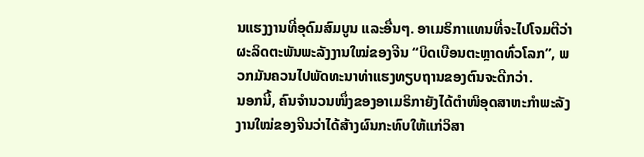ນແຮງງານທີ່ອຸດົມສົມບູນ ແລະອື່ນໆ. ອາເມຣິກາແທນທີ່ຈະໄປໂຈມຕີວ່າຜະລິດຕະພັນພະລັງງານໃໝ່ຂອງຈີນ “ບິດເບືອນຕະຫຼາດທົ່ວໂລກ”, ພວກມັນຄວນໄປພັດທະນາທ່າແຮງທຽບຖານຂອງຕົນຈະດີກວ່າ.
ນອກນີ້, ຄົນຈຳນວນໜຶ່ງຂອງອາເມຣິກາຍັງໄດ້ຕຳໜິອຸດສາຫະກຳພະລັງງານໃໝ່ຂອງຈີນວ່າໄດ້ສ້າງຜົນກະທົບໃຫ້ແກ່ວິສາ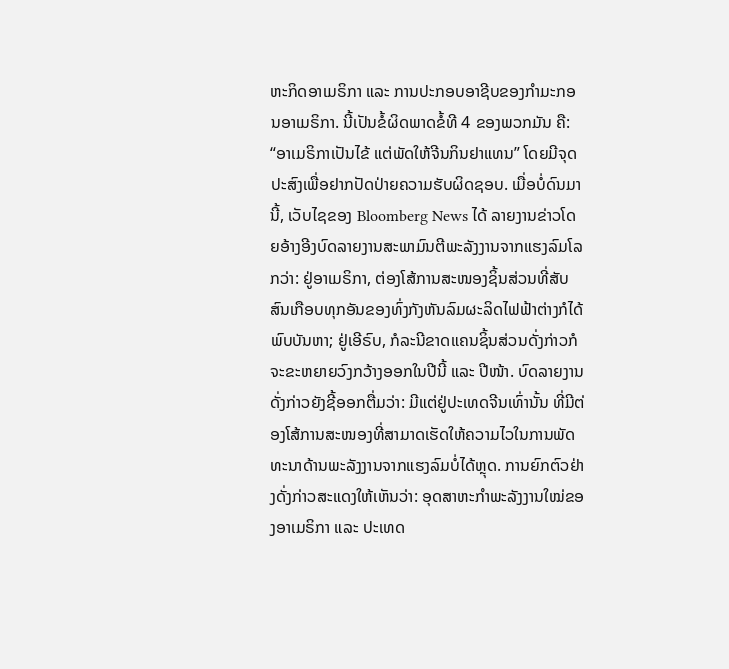ຫະກິດອາເມຣິກາ ແລະ ການປະກອບອາຊີບຂອງກຳມະກອນອາເມຣິກາ. ນີ້ເປັນຂໍ້ຜິດພາດຂໍ້ທີ 4 ຂອງພວກມັນ ຄື: “ອາເມຣິກາເປັນໄຂ້ ແຕ່ພັດໃຫ້ຈີນກິນຢາແທນ” ໂດຍມີຈຸດປະສົງເພື່ອຢາກປັດປ່າຍຄວາມຮັບຜິດຊອບ. ເມື່ອບໍ່ດົນມານີ້, ເວັບໄຊຂອງ Bloomberg News ໄດ້ ລາຍງານຂ່າວໂດຍອ້າງອີງບົດລາຍງານສະພາມົນຕີພະລັງງານຈາກແຮງລົມໂລກວ່າ: ຢູ່ອາເມຣິກາ, ຕ່ອງໂສ້ການສະໜອງຊິ້ນສ່ວນທີ່ສັບສົນເກືອບທຸກອັນຂອງທົ່ງກັງຫັນລົມຜະລິດໄຟຟ້າຕ່າງກໍໄດ້ພົບບັນຫາ; ຢູ່ເອີຣົບ, ກໍລະນີຂາດແຄນຊິ້ນສ່ວນດັ່ງກ່າວກໍຈະຂະຫຍາຍວົງກວ້າງອອກໃນປີນີ້ ແລະ ປີໜ້າ. ບົດລາຍງານດັ່ງກ່າວຍັງຊີ້ອອກຕື່ມວ່າ: ມີແຕ່ຢູ່ປະເທດຈີນເທົ່ານັ້ນ ທີ່ມີຕ່ອງໂສ້ການສະໜອງທີ່ສາມາດເຮັດໃຫ້ຄວາມໄວໃນການພັດທະນາດ້ານພະລັງງານຈາກແຮງລົມບໍ່ໄດ້ຫຼຸດ. ການຍົກຕົວຢ່າງດັ່ງກ່າວສະແດງໃຫ້ເຫັນວ່າ: ອຸດສາຫະກຳພະລັງງານໃໝ່ຂອງອາເມຣິກາ ແລະ ປະເທດ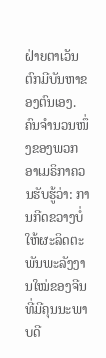ຝ່າຍຕາເວັນຕົກມີບັນຫາຂອງຕົນເອງ.
ຄົນຈຳນວນໜຶ່ງຂອງພວກອາເມຣິກາຄວນຮັບຮູ້ວ່າ: ການກີດຂວາງບໍ່ໃຫ້ຜະລິດຕະພັນພະລັງງານໃໝ່ຂອງຈີນທີ່ມີຄຸນນະພາບດີ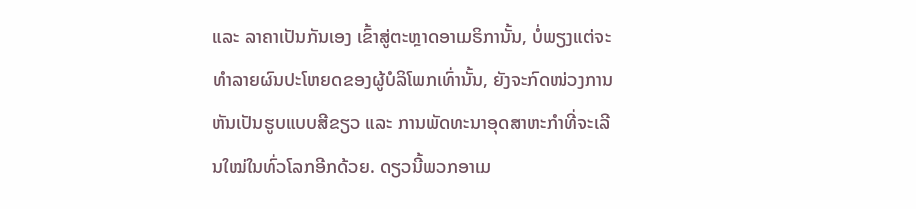ແລະ ລາຄາເປັນກັນເອງ ເຂົ້າສູ່ຕະຫຼາດອາເມຣິການັ້ນ, ບໍ່ພຽງແຕ່ຈະທຳລາຍຜົນປະໂຫຍດຂອງຜູ້ບໍລິໂພກເທົ່ານັ້ນ, ຍັງຈະກົດໜ່ວງການຫັນເປັນຮູບແບບສີຂຽວ ແລະ ການພັດທະນາອຸດສາຫະກຳທີ່ຈະເລີນໃໝ່ໃນທົ່ວໂລກອີກດ້ວຍ. ດຽວນີ້ພວກອາເມ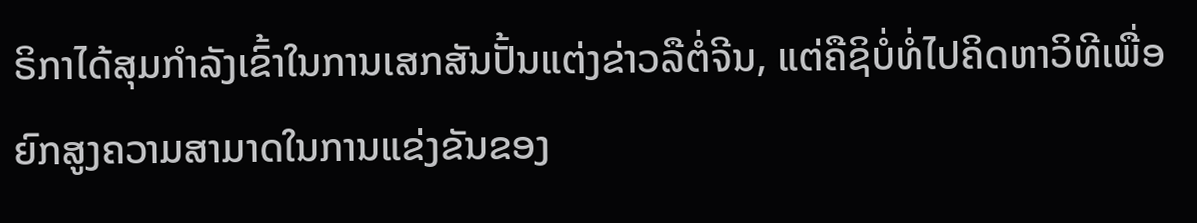ຣິກາໄດ້ສຸມກຳລັງເຂົ້າໃນການເສກສັນປັ້ນແຕ່ງຂ່າວລືຕໍ່ຈີນ, ແຕ່ຄືຊິບໍ່ທໍ່ໄປຄິດຫາວິທີເພື່ອຍົກສູງຄວາມສາມາດໃນການແຂ່ງຂັນຂອງ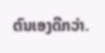ຕົນເອງດີກວ່າ.